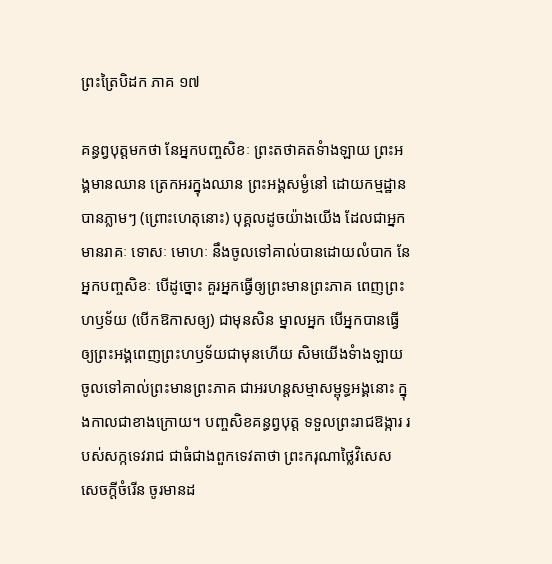ព្រះត្រៃបិដក ភាគ ១៧

គន្ធព្វបុត្តមកថា នែអ្នកបញ្ចសិខៈ ព្រះតថាគតទំាងឡាយ ព្រះអង្គមានឈាន ត្រេកអរក្នុងឈាន ព្រះអង្គសម្ងំនៅ ដោយកម្មដ្ឋានបានភ្លាមៗ (ព្រោះហេតុនោះ) បុគ្គលដូចយ៉ាងយើង ដែលជាអ្នកមានរាគៈ ទោសៈ មោហៈ នឹងចូលទៅគាល់បានដោយលំបាក នែអ្នកបញ្ចសិខៈ បើដូច្នោះ គួរអ្នកធ្វើឲ្យព្រះមានព្រះភាគ ពេញព្រះហឫទ័យ (បើកឱកាសឲ្យ) ជាមុនសិន ម្នាលអ្នក បើអ្នកបានធ្វើឲ្យព្រះអង្គពេញព្រះហឫទ័យជាមុនហើយ សិមយើងទំាងឡាយ ចូលទៅគាល់ព្រះមានព្រះភាគ ជាអរហន្តសម្មាសម្ពុទ្ធអង្គនោះ ក្នុងកាលជាខាងក្រោយ។ បញ្ចសិខគន្ធព្វបុត្ត ទទួលព្រះរាជឱង្ការ របស់សក្កទេវរាជ ជាធំជាងពួកទេវតាថា ព្រះករុណាថ្លៃវិសេស សេចក្តីចំរើន ចូរមានដ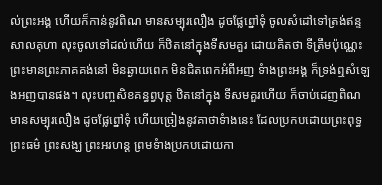ល់ព្រះអង្គ ហើយក៏កាន់នូវពិណ មានសម្បុរលឿង ដូចផ្លែព្នៅទុំ ចូលសំដៅទៅត្រង់ឥន្ទសាលគុហា លុះចូលទៅដល់ហើយ ក៏ឋិតនៅក្នុងទីសមគួរ ដោយគិតថា ទីត្រឹមប៉ុណ្ណេះ ព្រះមានព្រះភាគគង់នៅ មិនឆ្ងាយពេក មិនជិតពេកអំពីអញ ទំាងព្រះអង្គ ក៏ទ្រង់ឮសំឡេងអញបានផង។ លុះបញ្ចសិខគន្ធព្វបុត្ត ឋិតនៅក្នុង ទីសមគួរហើយ ក៏ចាប់ដេញពិណ មានសម្បុរលឿង ដូចផ្លែព្នៅទុំ ហើយច្រៀងនូវគាថាទំាងនេះ ដែលប្រកបដោយព្រះពុទ្ធ ព្រះធម៌ ព្រះសង្ឃ ព្រះអរហន្ត ព្រមទំាងប្រកបដោយកា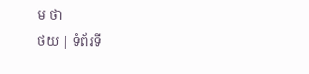ម ថា
ថយ | ទំព័រទី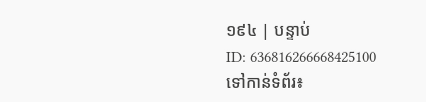១៩៤ | បន្ទាប់
ID: 636816266668425100
ទៅកាន់ទំព័រ៖